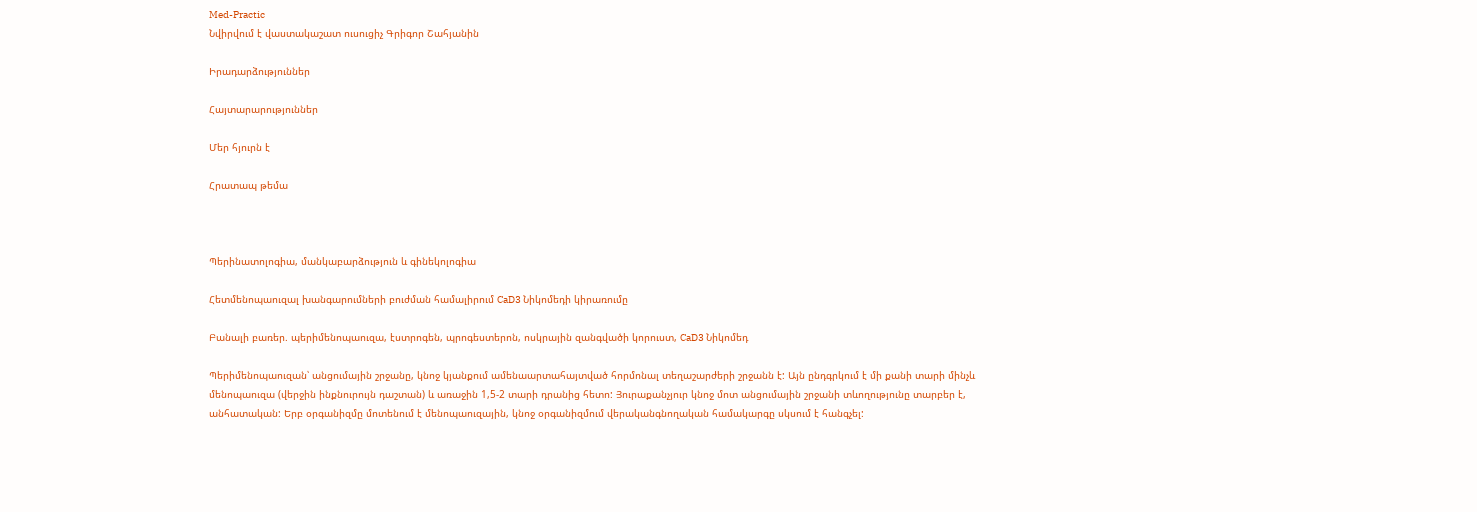Med-Practic
Նվիրվում է վաստակաշատ ուսուցիչ Գրիգոր Շահյանին

Իրադարձություններ

Հայտարարություններ

Մեր հյուրն է

Հրատապ թեմա



Պերինատոլոգիա, մանկաբարձություն և գինեկոլոգիա

Հետմենոպաուզալ խանգարումների բուժման համալիրում CaD3 Նիկոմեդի կիրառումը

Բանալի բառեր. պերիմենոպաուզա, էստրոգեն, պրոգեստերոն, ոսկրային զանգվածի կորուստ, CaD3 Նիկոմեդ

Պերիմենոպաուզան՝ անցումային շրջանը, կնոջ կյանքում ամենաարտահայտված հորմոնալ տեղաշարժերի շրջանն է: Այն ընդգրկում է մի քանի տարի մինչև մենոպաուզա (վերջին ինքնուրույն դաշտան) և առաջին 1,5-2 տարի դրանից հետո: Յուրաքանչյուր կնոջ մոտ անցումային շրջանի տևողությունը տարբեր է, անհատական: Երբ օրգանիզմը մոտենում է մենոպաուզային, կնոջ օրգանիզմում վերականգնողական համակարգը սկսում է հանգչել: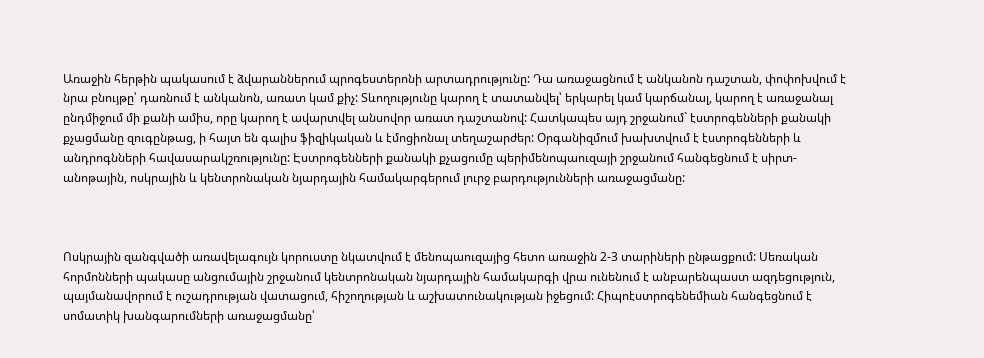Առաջին հերթին պակասում է ձվարաններում պրոգեստերոնի արտադրությունը: Դա առաջացնում է անկանոն դաշտան, փոփոխվում է նրա բնույթը՝ դառնում է անկանոն, առատ կամ քիչ: Տևողությունը կարող է տատանվել՝ երկարել կամ կարճանալ, կարող է առաջանալ ընդմիջում մի քանի ամիս, որը կարող է ավարտվել անսովոր առատ դաշտանով: Հատկապես այդ շրջանում` էստրոգենների քանակի քչացմանը զուգընթաց, ի հայտ են գալիս ֆիզիկական և էմոցիոնալ տեղաշարժեր: Օրգանիզմում խախտվում է էստրոգենների և անդրոգնների հավասարակշռությունը: Էստրոգենների քանակի քչացումը պերիմենոպաուզայի շրջանում հանգեցնում է սիրտ-անոթային, ոսկրային և կենտրոնական նյարդային համակարգերում լուրջ բարդությունների առաջացմանը:



Ոսկրային զանգվածի առավելագույն կորուստը նկատվում է մենոպաուզայից հետո առաջին 2-3 տարիների ընթացքում: Սեռական հորմոնների պակասը անցումային շրջանում կենտրոնական նյարդային համակարգի վրա ունենում է անբարենպաստ ազդեցություն, պայմանավորում է ուշադրության վատացում, հիշողության և աշխատունակության իջեցում: Հիպոէստրոգենեմիան հանգեցնում է սոմատիկ խանգարումների առաջացմանը՝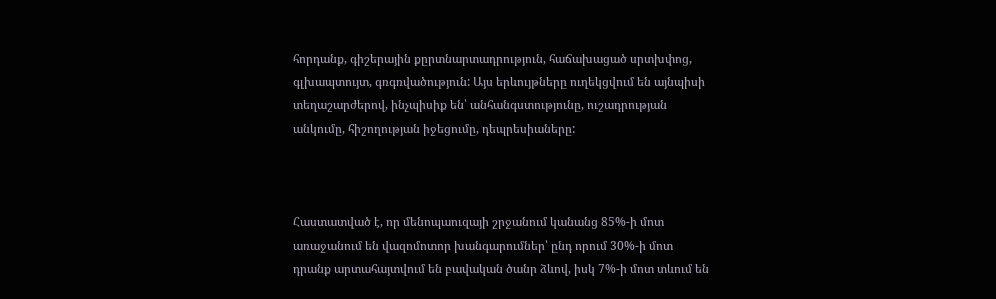հորդանք, գիշերային քըրտնարտադրություն, հաճախացած սրտխփոց, գլխապտույտ, գռգռվածություն: Այս երևույթները ուղեկցվում են այնպիսի տեղաշարժերով, ինչպիսիք են՝ անհանգստությունը, ուշադրության անկումը, հիշողության իջեցումը, դեպրեսիաները:



Հաստատված է, որ մենոպաուզայի շրջանում կանանց 85%-ի մոտ առաջանում են վազոմոտոր խանգարումներ՝ ընդ որում 30%-ի մոտ դրանք արտահայտվում են բավական ծանր ձևով, իսկ 7%-ի մոտ տևում են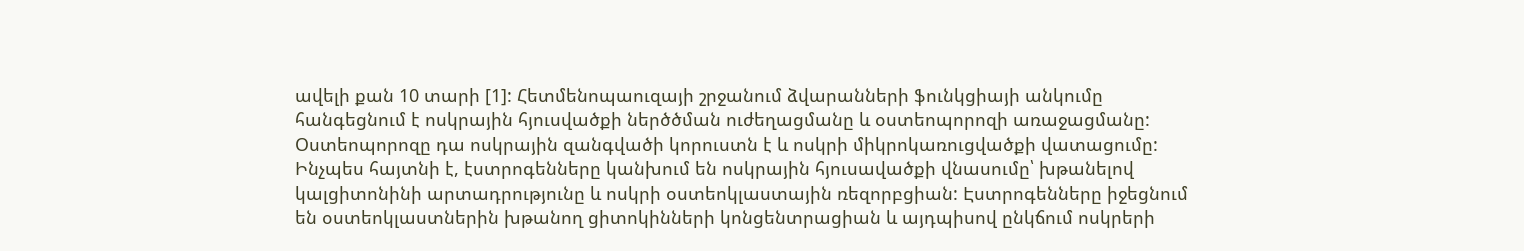ավելի քան 10 տարի [1]: Հետմենոպաուզայի շրջանում ձվարանների ֆունկցիայի անկումը հանգեցնում է ոսկրային հյուսվածքի ներծծման ուժեղացմանը և օստեոպորոզի առաջացմանը: Օստեոպորոզը դա ոսկրային զանգվածի կորուստն է և ոսկրի միկրոկառուցվածքի վատացումը: Ինչպես հայտնի է, էստրոգենները կանխում են ոսկրային հյուսավածքի վնասումը՝ խթանելով կալցիտոնինի արտադրությունը և ոսկրի օստեոկլաստային ռեզորբցիան: Էստրոգենները իջեցնում են օստեոկլաստներին խթանող ցիտոկինների կոնցենտրացիան և այդպիսով ընկճում ոսկրերի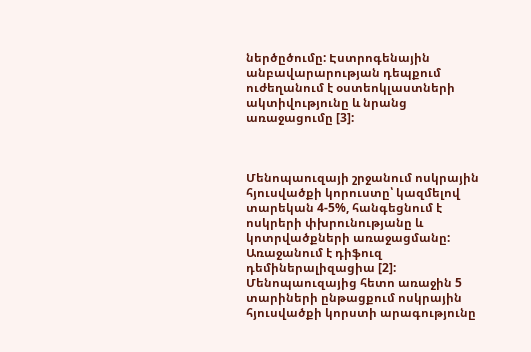ներծըծումը: Էստրոգենային անբավարարության դեպքում ուժեղանում է օստեոկլաստների ակտիվությունը և նրանց առաջացումը [3]:



Մենոպաուզայի շրջանում ոսկրային հյուսվածքի կորուստը՝ կազմելով տարեկան 4-5%, հանգեցնում է ոսկրերի փխրունությանը և կոտրվածքների առաջացմանը: Առաջանում է դիֆուզ դեմիներալիզացիա [2]: Մենոպաուզայից հետո առաջին 5 տարիների ընթացքում ոսկրային հյուսվածքի կորստի արագությունը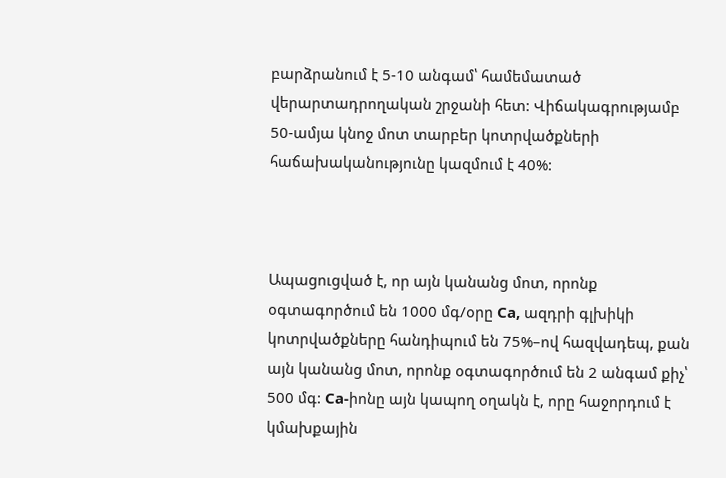բարձրանում է 5-10 անգամ՝ համեմատած վերարտադրողական շրջանի հետ: Վիճակագրությամբ 50-ամյա կնոջ մոտ տարբեր կոտրվածքների հաճախականությունը կազմում է 40%:



Ապացուցված է, որ այն կանանց մոտ, որոնք օգտագործում են 1000 մգ/օրը Ca, ազդրի գլխիկի կոտրվածքները հանդիպում են 75%–ով հազվադեպ, քան այն կանանց մոտ, որոնք օգտագործում են 2 անգամ քիչ՝ 500 մգ: Ca-իոնը այն կապող օղակն է, որը հաջորդում է կմախքային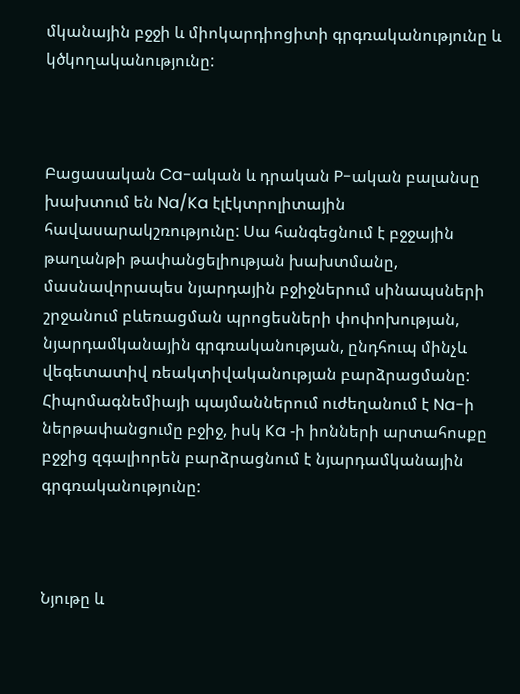մկանային բջջի և միոկարդիոցիտի գրգռականությունը և կծկողականությունը:



Բացասական Ca-ական և դրական P-ական բալանսը խախտում են Na/Ka էլէկտրոլիտային հավասարակշռությունը: Սա հանգեցնում է բջջային թաղանթի թափանցելիության խախտմանը, մասնավորապես նյարդային բջիջներում սինապսների շրջանում բևեռացման պրոցեսների փոփոխության, նյարդամկանային գրգռականության, ընդհուպ մինչև վեգետատիվ ռեակտիվականության բարձրացմանը: Հիպոմագնեմիայի պայմաններում ուժեղանում է Na-ի ներթափանցումը բջիջ, իսկ Ka -ի իոնների արտահոսքը բջջից զգալիորեն բարձրացնում է նյարդամկանային գրգռականությունը:



Նյութը և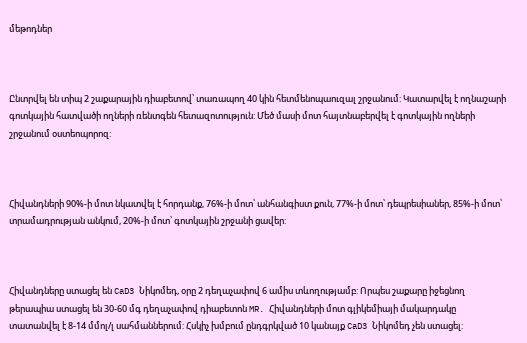մեթոդներ



Ընտրվել են տիպ 2 շաքարային դիաբետով՝ տառապող 40 կին հետմենոպաուզալ շրջանում: Կատարվել է ողնաշարի գոտկային հատվածի ողների ռենտգեն հետազոտություն: Մեծ մասի մոտ հայտնաբերվել է գոտկային ողների շրջանում օստեոպորոզ:



Հիվանդների 90%-ի մոտ նկատվել է հորդանք, 76%-ի մոտ՝ անհանգիստ քուն, 77%-ի մոտ՝ դեպրեսիաներ, 85%-ի մոտ՝ տրամադրության անկում, 20%-ի մոտ՝ գոտկային շրջանի ցավեր:



Հիվանդները ստացել են CaD3 Նիկոմեդ, օրը 2 դեղաչափով 6 ամիս տևողությամբ: Որպես շաքարը իջեցնող թերապիա ստացել են 30-60 մգ դեղաչափով դիաբետոն MR. Հիվանդների մոտ գլիկեմիայի մակարդակը տատանվել է 8-14 մմոլ/լ սահմաններում: Հսկիչ խմբում ընդգրկված 10 կանայք CaD3 Նիկոմեդ չեն ստացել: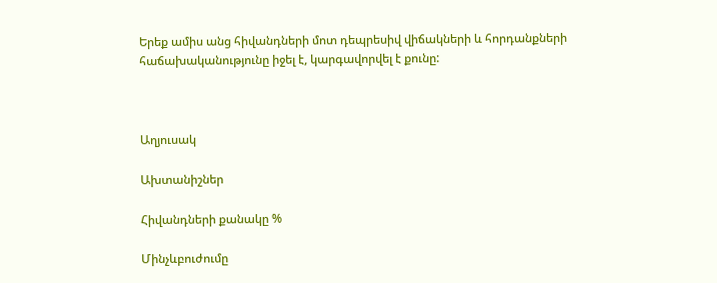Երեք ամիս անց հիվանդների մոտ դեպրեսիվ վիճակների և հորդանքների հաճախականությունը իջել է, կարգավորվել է քունը:



Աղյուսակ

Ախտանիշներ

Հիվանդների քանակը %

Մինչևբուժումը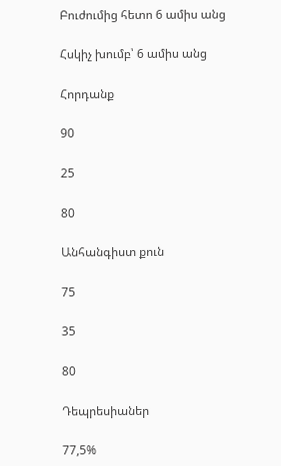Բուժումից հետո 6 ամիս անց

Հսկիչ խումբ՝ 6 ամիս անց

Հորդանք

90

25

80

Անհանգիստ քուն

75

35

80

Դեպրեսիաներ

77,5%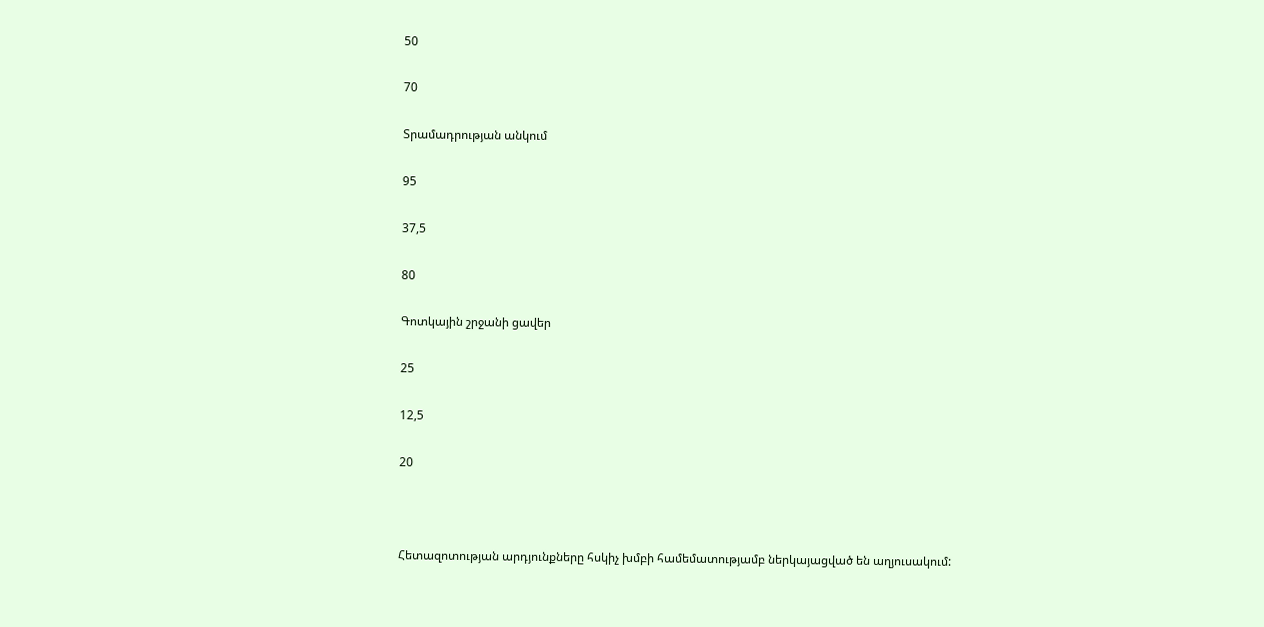50

70

Տրամադրության անկում

95

37,5

80

Գոտկային շրջանի ցավեր

25

12,5

20



Հետազոտության արդյունքները հսկիչ խմբի համեմատությամբ ներկայացված են աղյուսակում: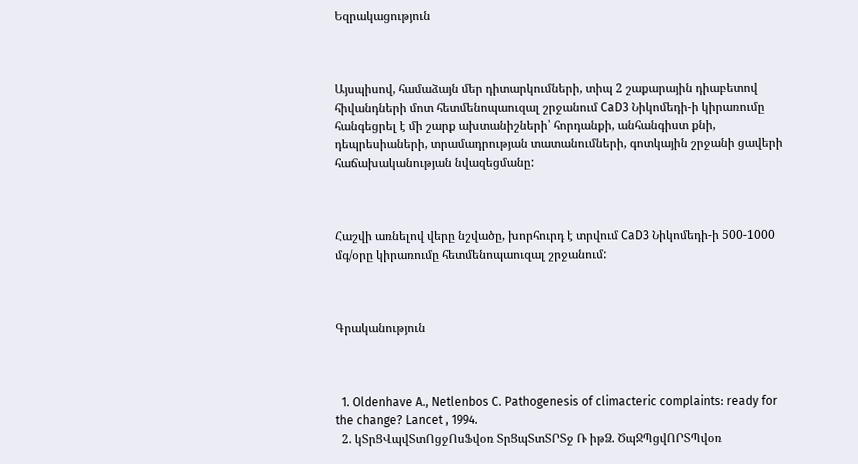Եզրակացություն



Այսպիսով, համաձայն մեր դիտարկումների, տիպ 2 շաքարային դիաբետով հիվանդների մոտ հետմենոպաուզալ շրջանում CaD3 Նիկոմեդի-ի կիրառումը հանգեցրել է մի շարք ախտանիշների՝ հորդանքի, անհանգիստ քնի, դեպրեսիաների, տրամադրության տատանումների, գոտկային շրջանի ցավերի հաճախականության նվազեցմանը:



Հաշվի առնելով վերը նշվածը, խորհուրդ է տրվում CaD3 Նիկոմեդի-ի 500-1000 մգ/օրը կիրառումը հետմենոպաուզալ շրջանում:



Գրականություն



  1. Oldenhave A., Netlenbos C. Pathogenesis of climacteric complaints: ready for the change? Lancet , 1994.
  2. կՏրՑՎպվՏտՈցջՈսՖվօռ ՏրՑպՏտՏՐՏջ Ռ իթՁ. ԾպՋՊցվՈՐՏՊվօռ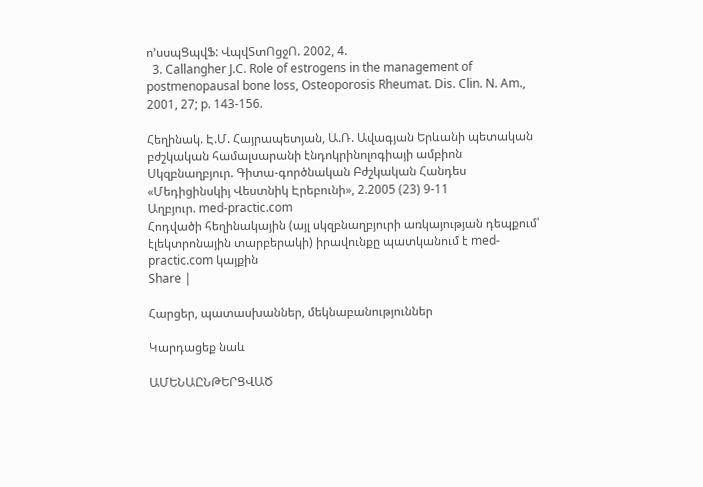ո՚սսպՑպվՖ: ՎպվՏտՈցջՈ. 2002, 4.
  3. Callangher J.C. Role of estrogens in the management of postmenopausal bone loss, Osteoporosis Rheumat. Dis. Clin. N. Am., 2001, 27; p. 143-156.

Հեղինակ. Է.Մ. Հայրապետյան, Ա.Ռ. Ավագյան Երևանի պետական բժշկական համալսարանի էնդոկրինոլոգիայի ամբիոն
Սկզբնաղբյուր. Գիտա-գործնական Բժշկական Հանդես «Մեդիցինսկիյ Վեստնիկ Էրեբունի», 2.2005 (23) 9-11
Աղբյուր. med-practic.com
Հոդվածի հեղինակային (այլ սկզբնաղբյուրի առկայության դեպքում՝ էլեկտրոնային տարբերակի) իրավունքը պատկանում է med-practic.com կայքին
Share |

Հարցեր, պատասխաններ, մեկնաբանություններ

Կարդացեք նաև

ԱՄԵՆԱԸՆԹԵՐՑՎԱԾ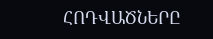ՀՈԴՎԱԾՆԵՐԸ